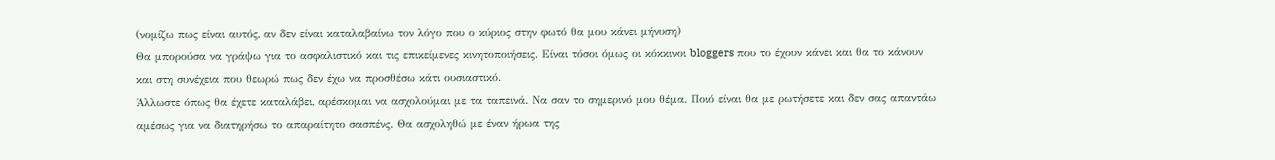(νομίζω πως είναι αυτός, αν δεν είναι καταλαβαίνω τον λόγο που ο κύριος στην φωτό θα μου κάνει μήνυση)
Θα μπορούσα να γράψω για το ασφαλιστικό και τις επικείμενες κινητοποιήσεις. Είναι τόσοι όμως οι κόκκινοι bloggers που το έχουν κάνει και θα το κάνουν και στη συνέχεια που θεωρώ πως δεν έχω να προσθέσω κάτι ουσιαστικό.
Άλλωστε όπως θα έχετε καταλάβει, αρέσκομαι να ασχολούμαι με τα ταπεινά. Να σαν το σημερινό μου θέμα. Ποιό είναι θα με ρωτήσετε και δεν σας απαντάω αμέσως για να διατηρήσω το απαραίτητο σασπένς. Θα ασχοληθώ με έναν ήρωα της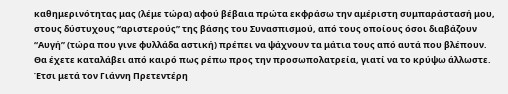καθημερινότητας μας (λέμε τώρα) αφού βέβαια πρώτα εκφράσω την αμέριστη συμπαράστασή μου, στους δύστυχους “αριστερούς” της βάσης του Συνασπισμού, από τους οποίους όσοι διαβάζουν “Αυγή” (τώρα που γινε φυλλάδα αστική) πρέπει να ψάχνουν τα μάτια τους από αυτά που βλέπουν.
Θα έχετε καταλάβει από καιρό πως ρέπω προς την προσωπολατρεία, γιατί να το κρύψω άλλωστε. Έτσι μετά τον Γιάννη Πρετεντέρη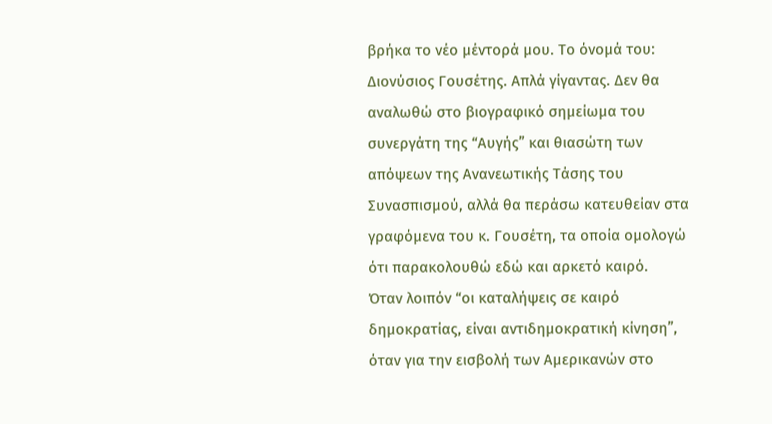βρήκα το νέο μέντορά μου. Το όνομά του: Διονύσιος Γουσέτης. Απλά γίγαντας. Δεν θα αναλωθώ στο βιογραφικό σημείωμα του συνεργάτη της “Αυγής” και θιασώτη των απόψεων της Ανανεωτικής Τάσης του Συνασπισμού, αλλά θα περάσω κατευθείαν στα γραφόμενα του κ. Γουσέτη, τα οποία ομολογώ ότι παρακολουθώ εδώ και αρκετό καιρό.
Όταν λοιπόν “οι καταλήψεις σε καιρό δημοκρατίας, είναι αντιδημοκρατική κίνηση”, όταν για την εισβολή των Αμερικανών στο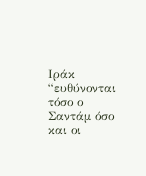Ιράκ “ευθύνονται τόσο ο Σαντάμ όσο και οι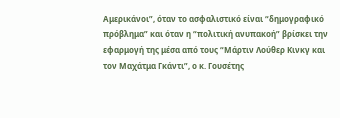Αμερικάνοι”, όταν το ασφαλιστικό είναι “δημογραφικό πρόβλημα” και όταν η “πολιτική ανυπακοή” βρίσκει την εφαρμογή της μέσα από τους “Μάρτιν Λούθερ Κινκγ και τον Μαχάτμα Γκάντι”, ο κ. Γουσέτης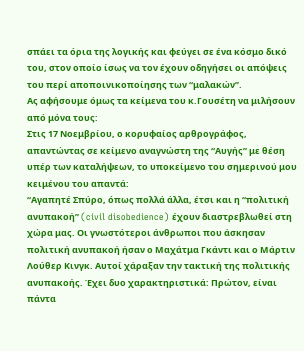σπάει τα όρια της λογικής και φεύγει σε ένα κόσμο δικό του, στον οποίο ίσως να τον έχουν οδηγήσει οι απόψεις του περί αποποινικοποίησης των “μαλακών”.
Ας αφήσουμε όμως τα κείμενα του κ.Γουσέτη να μιλήσουν από μόνα τους:
Στις 17 Νοεμβρίου, ο κορυφαίος αρθρογράφος, απαντώντας σε κείμενο αναγνώστη της “Αυγής” με θέση υπέρ των καταλήψεων, το υποκείμενο του σημερινού μου κειμένου του απαντά:
“Αγαπητέ Σπύρο, όπως πολλά άλλα, έτσι και η “πολιτική ανυπακοή” (civil disobedience) έχουν διαστρεβλωθεί στη χώρα μας. Οι γνωστότεροι άνθρωποι που άσκησαν πολιτική ανυπακοή ήσαν ο Μαχάτμα Γκάντι και ο Μάρτιν Λούθερ Κινγκ. Αυτοί χάραξαν την τακτική της πολιτικής ανυπακοής. Έχει δυο χαρακτηριστικά: Πρώτον, είναι πάντα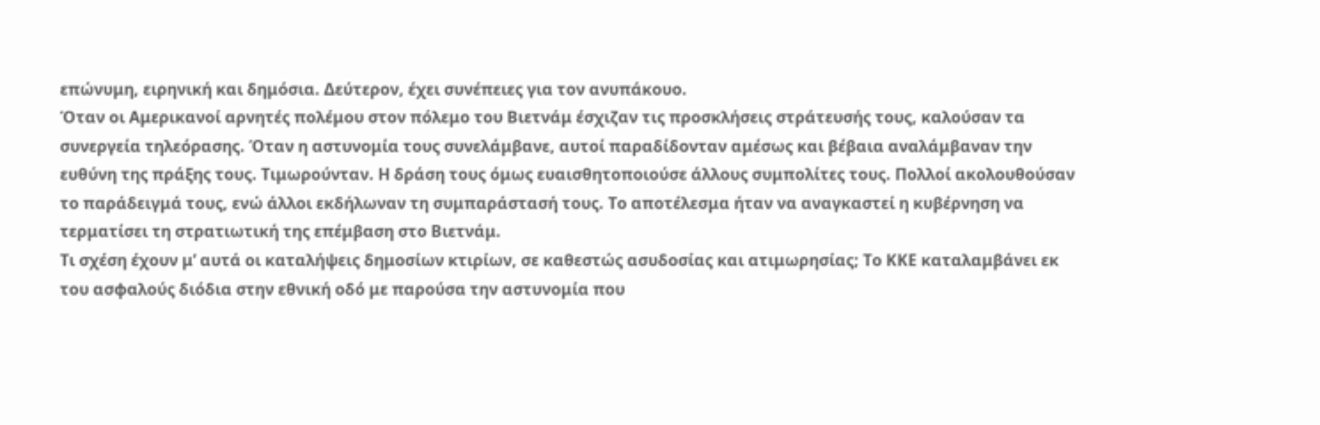επώνυμη, ειρηνική και δημόσια. Δεύτερον, έχει συνέπειες για τον ανυπάκουο.
Όταν οι Αμερικανοί αρνητές πολέμου στον πόλεμο του Βιετνάμ έσχιζαν τις προσκλήσεις στράτευσής τους, καλούσαν τα συνεργεία τηλεόρασης. Όταν η αστυνομία τους συνελάμβανε, αυτοί παραδίδονταν αμέσως και βέβαια αναλάμβαναν την ευθύνη της πράξης τους. Τιμωρούνταν. Η δράση τους όμως ευαισθητοποιούσε άλλους συμπολίτες τους. Πολλοί ακολουθούσαν το παράδειγμά τους, ενώ άλλοι εκδήλωναν τη συμπαράστασή τους. Το αποτέλεσμα ήταν να αναγκαστεί η κυβέρνηση να τερματίσει τη στρατιωτική της επέμβαση στο Βιετνάμ.
Τι σχέση έχουν μ’ αυτά οι καταλήψεις δημοσίων κτιρίων, σε καθεστώς ασυδοσίας και ατιμωρησίας; Το ΚΚΕ καταλαμβάνει εκ του ασφαλούς διόδια στην εθνική οδό με παρούσα την αστυνομία που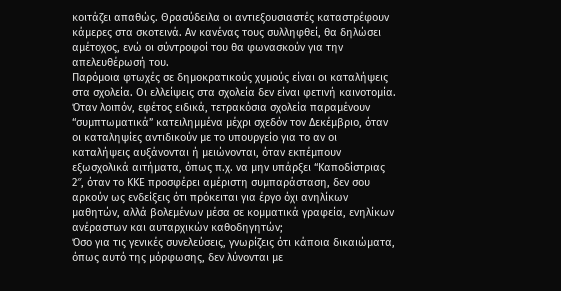κοιτάζει απαθώς. Θρασύδειλα οι αντιεξουσιαστές καταστρέφουν κάμερες στα σκοτεινά. Αν κανένας τους συλληφθεί, θα δηλώσει αμέτοχος, ενώ οι σύντροφοί του θα φωνασκούν για την απελευθέρωσή του.
Παρόμοια φτωχές σε δημοκρατικούς χυμούς είναι οι καταλήψεις στα σχολεία. Οι ελλείψεις στα σχολεία δεν είναι φετινή καινοτομία. Όταν λοιπόν, εφέτος ειδικά, τετρακόσια σχολεία παραμένουν “συμπτωματικά” κατειλημμένα μέχρι σχεδόν τον Δεκέμβριο, όταν οι καταληψίες αντιδικούν με το υπουργείο για το αν οι καταλήψεις αυξάνονται ή μειώνονται, όταν εκπέμπουν εξωσχολικά αιτήματα, όπως π.χ. να μην υπάρξει “Καποδίστριας 2″, όταν το ΚΚΕ προσφέρει αμέριστη συμπαράσταση, δεν σου αρκούν ως ενδείξεις ότι πρόκειται για έργο όχι ανηλίκων μαθητών, αλλά βολεμένων μέσα σε κομματικά γραφεία, ενηλίκων ανέραστων και αυταρχικών καθοδηγητών;
Όσο για τις γενικές συνελεύσεις, γνωρίζεις ότι κάποια δικαιώματα, όπως αυτό της μόρφωσης, δεν λύνονται με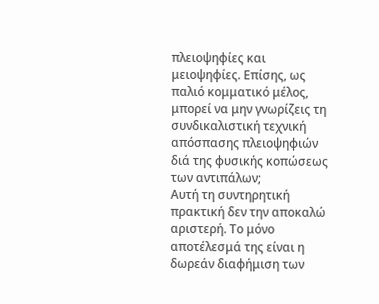πλειοψηφίες και μειοψηφίες. Επίσης, ως παλιό κομματικό μέλος, μπορεί να μην γνωρίζεις τη συνδικαλιστική τεχνική απόσπασης πλειοψηφιών διά της φυσικής κοπώσεως των αντιπάλων;
Αυτή τη συντηρητική πρακτική δεν την αποκαλώ αριστερή. Το μόνο αποτέλεσμά της είναι η δωρεάν διαφήμιση των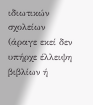ιδιωτικών σχολείων (άραγε εκεί δεν υπήρχε έλλειψη βιβλίων ή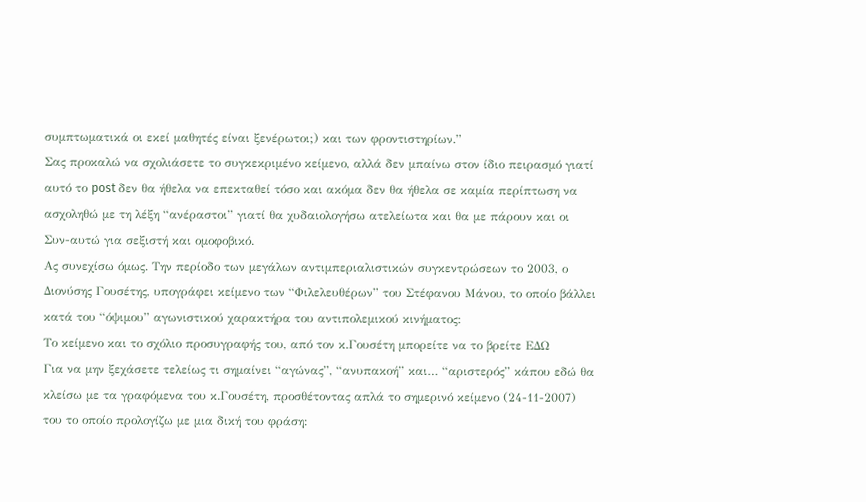συμπτωματικά οι εκεί μαθητές είναι ξενέρωτοι;) και των φροντιστηρίων.”
Σας προκαλώ να σχολιάσετε το συγκεκριμένο κείμενο, αλλά δεν μπαίνω στον ίδιο πειρασμό γιατί αυτό το post δεν θα ήθελα να επεκταθεί τόσο και ακόμα δεν θα ήθελα σε καμία περίπτωση να ασχοληθώ με τη λέξη “ανέραστοι” γιατί θα χυδαιολογήσω ατελείωτα και θα με πάρουν και οι Συν-αυτώ για σεξιστή και ομοφοβικό.
Ας συνεχίσω όμως. Tην περίοδο των μεγάλων αντιμπεριαλιστικών συγκεντρώσεων το 2003, ο Διονύσης Γουσέτης, υπογράφει κείμενο των “Φιλελευθέρων” του Στέφανου Μάνου, το οποίο βάλλει κατά του “όψιμου” αγωνιστικού χαρακτήρα του αντιπολεμικού κινήματος:
Το κείμενο και το σχόλιο προσυγραφής του, από τον κ.Γουσέτη μπορείτε να το βρείτε ΕΔΩ
Για να μην ξεχάσετε τελείως τι σημαίνει “αγώνας”, “ανυπακοή” και… “αριστερός” κάπου εδώ θα κλείσω με τα γραφόμενα του κ.Γουσέτη, προσθέτοντας απλά το σημερινό κείμενο (24-11-2007) του το οποίο προλογίζω με μια δική του φράση: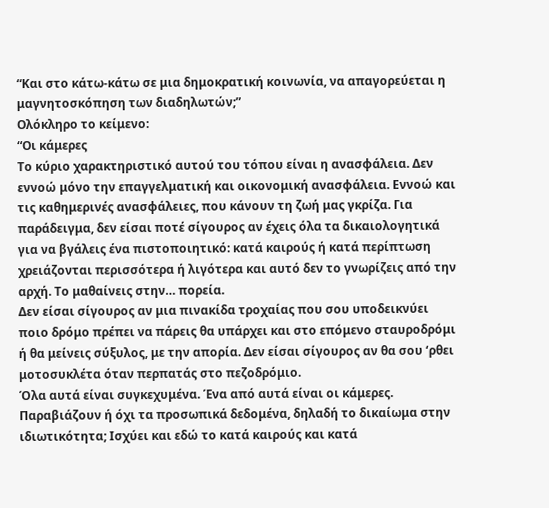“Και στο κάτω-κάτω σε μια δημοκρατική κοινωνία, να απαγορεύεται η μαγνητοσκόπηση των διαδηλωτών;”
Ολόκληρο το κείμενο:
“Οι κάμερες
Το κύριο χαρακτηριστικό αυτού του τόπου είναι η ανασφάλεια. Δεν εννοώ μόνο την επαγγελματική και οικονομική ανασφάλεια. Εννοώ και τις καθημερινές ανασφάλειες, που κάνουν τη ζωή μας γκρίζα. Για παράδειγμα, δεν είσαι ποτέ σίγουρος αν έχεις όλα τα δικαιολογητικά για να βγάλεις ένα πιστοποιητικό: κατά καιρούς ή κατά περίπτωση χρειάζονται περισσότερα ή λιγότερα και αυτό δεν το γνωρίζεις από την αρχή. Το μαθαίνεις στην… πορεία.
Δεν είσαι σίγουρος αν μια πινακίδα τροχαίας που σου υποδεικνύει ποιο δρόμο πρέπει να πάρεις θα υπάρχει και στο επόμενο σταυροδρόμι ή θα μείνεις σύξυλος, με την απορία. Δεν είσαι σίγουρος αν θα σου ‘ρθει μοτοσυκλέτα όταν περπατάς στο πεζοδρόμιο.
Όλα αυτά είναι συγκεχυμένα. Ένα από αυτά είναι οι κάμερες. Παραβιάζουν ή όχι τα προσωπικά δεδομένα, δηλαδή το δικαίωμα στην ιδιωτικότητα; Ισχύει και εδώ το κατά καιρούς και κατά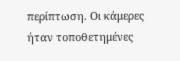περίπτωση. Οι κάμερες ήταν τοποθετημένες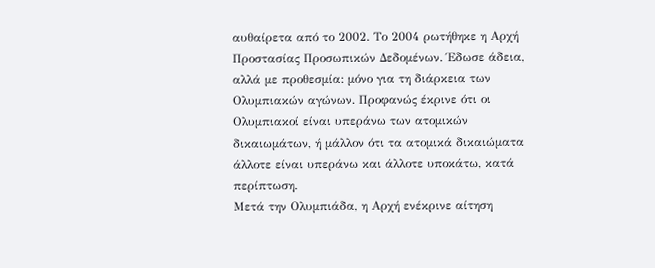αυθαίρετα από το 2002. Το 2004 ρωτήθηκε η Αρχή Προστασίας Προσωπικών Δεδομένων. Έδωσε άδεια, αλλά με προθεσμία: μόνο για τη διάρκεια των Ολυμπιακών αγώνων. Προφανώς έκρινε ότι οι Ολυμπιακοί είναι υπεράνω των ατομικών δικαιωμάτων, ή μάλλον ότι τα ατομικά δικαιώματα άλλοτε είναι υπεράνω και άλλοτε υποκάτω, κατά περίπτωση.
Μετά την Ολυμπιάδα, η Αρχή ενέκρινε αίτηση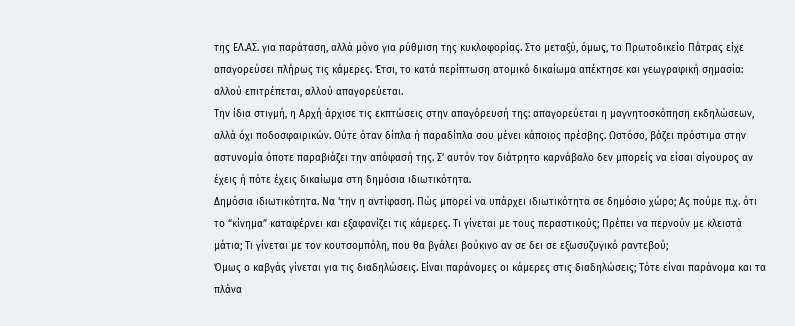της ΕΛ.ΑΣ. για παράταση, αλλά μόνο για ρύθμιση της κυκλοφορίας. Στο μεταξύ, όμως, το Πρωτοδικείο Πάτρας είχε απαγορεύσει πλήρως τις κάμερες. Έτσι, το κατά περίπτωση ατομικό δικαίωμα απέκτησε και γεωγραφική σημασία: αλλού επιτρέπεται, αλλού απαγορεύεται.
Την ίδια στιγμή, η Αρχή άρχισε τις εκπτώσεις στην απαγόρευσή της: απαγορεύεται η μαγνητοσκόπηση εκδηλώσεων, αλλά όχι ποδοσφαιρικών. Ούτε όταν δίπλα ή παραδίπλα σου μένει κάποιος πρέσβης. Ωστόσο, βάζει πρόστιμα στην αστυνομία όποτε παραβιάζει την απόφασή της. Σ’ αυτόν τον διάτρητο καρνάβαλο δεν μπορείς να είσαι σίγουρος αν έχεις ή πότε έχεις δικαίωμα στη δημόσια ιδιωτικότητα.
Δημόσια ιδιωτικότητα. Να ‘την η αντίφαση. Πώς μπορεί να υπάρχει ιδιωτικότητα σε δημόσιο χώρο; Ας πούμε π.χ. ότι το “κίνημα” καταφέρνει και εξαφανίζει τις κάμερες. Τι γίνεται με τους περαστικούς; Πρέπει να περνούν με κλειστά μάτια; Τι γίνεται με τον κουτσομπόλη, που θα βγάλει βούκινο αν σε δει σε εξωσυζυγικό ραντεβού;
Όμως ο καβγάς γίνεται για τις διαδηλώσεις. Είναι παράνομες οι κάμερες στις διαδηλώσεις; Τότε είναι παράνομα και τα πλάνα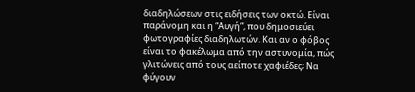διαδηλώσεων στις ειδήσεις των οκτώ. Είναι παράνομη και η “Αυγή”, που δημοσιεύει φωτογραφίες διαδηλωτών. Και αν ο φόβος είναι το φακέλωμα από την αστυνομία, πώς γλιτώνεις από τους αείποτε χαφιέδες; Να φύγουν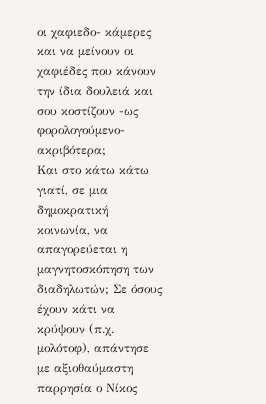οι χαφιεδο- κάμερες και να μείνουν οι χαφιέδες που κάνουν την ίδια δουλειά και σου κοστίζουν -ως φορολογούμενο- ακριβότερα;
Και στο κάτω κάτω γιατί, σε μια δημοκρατική κοινωνία, να απαγορεύεται η μαγνητοσκόπηση των διαδηλωτών; Σε όσους έχουν κάτι να κρύψουν (π.χ. μολότοφ), απάντησε με αξιοθαύμαστη παρρησία ο Νίκος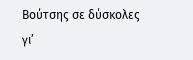Βούτσης σε δύσκολες γι’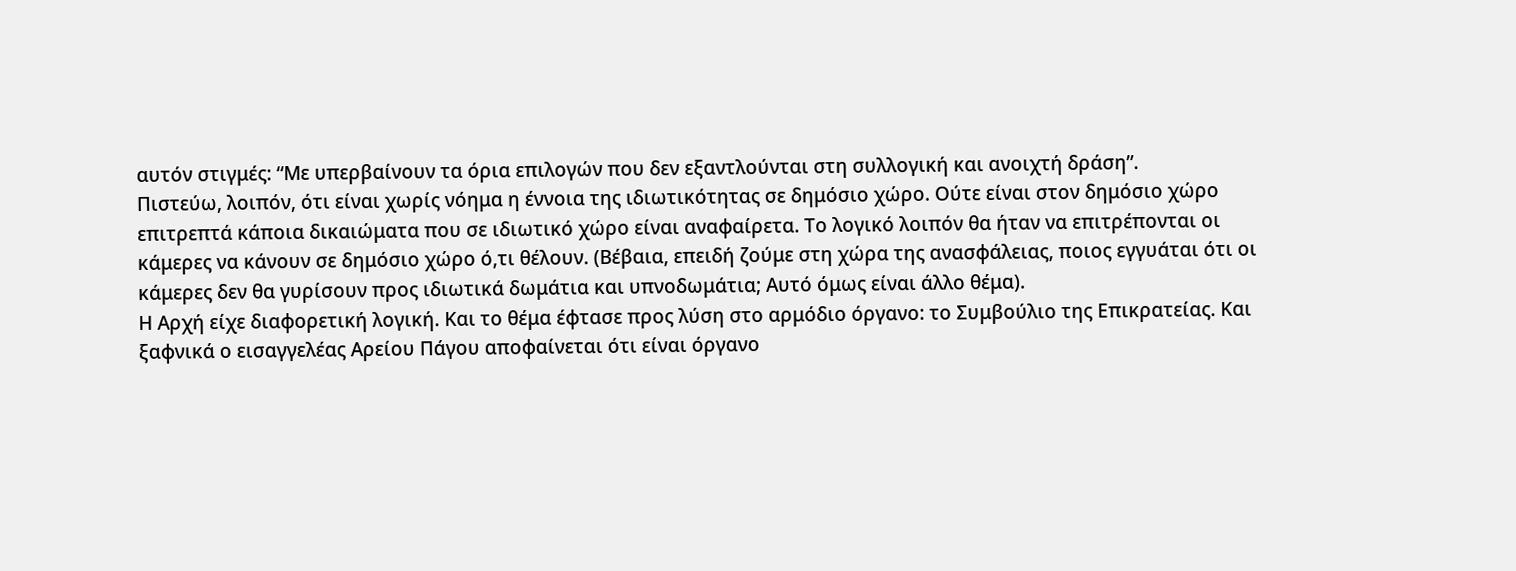αυτόν στιγμές: “Με υπερβαίνουν τα όρια επιλογών που δεν εξαντλούνται στη συλλογική και ανοιχτή δράση”.
Πιστεύω, λοιπόν, ότι είναι χωρίς νόημα η έννοια της ιδιωτικότητας σε δημόσιο χώρο. Ούτε είναι στον δημόσιο χώρο επιτρεπτά κάποια δικαιώματα που σε ιδιωτικό χώρο είναι αναφαίρετα. Το λογικό λοιπόν θα ήταν να επιτρέπονται οι κάμερες να κάνουν σε δημόσιο χώρο ό,τι θέλουν. (Βέβαια, επειδή ζούμε στη χώρα της ανασφάλειας, ποιος εγγυάται ότι οι κάμερες δεν θα γυρίσουν προς ιδιωτικά δωμάτια και υπνοδωμάτια; Αυτό όμως είναι άλλο θέμα).
Η Αρχή είχε διαφορετική λογική. Και το θέμα έφτασε προς λύση στο αρμόδιο όργανο: το Συμβούλιο της Επικρατείας. Και ξαφνικά ο εισαγγελέας Αρείου Πάγου αποφαίνεται ότι είναι όργανο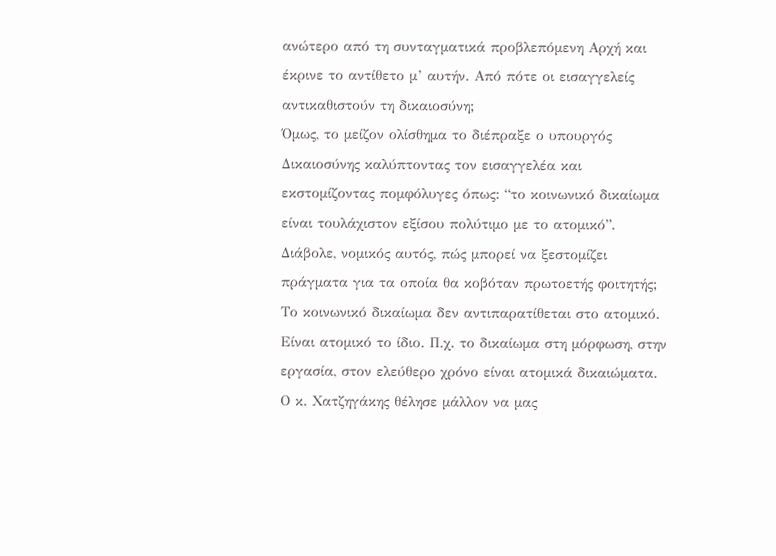ανώτερο από τη συνταγματικά προβλεπόμενη Αρχή και έκρινε το αντίθετο μ’ αυτήν. Από πότε οι εισαγγελείς αντικαθιστούν τη δικαιοσύνη;
Όμως, το μείζον ολίσθημα το διέπραξε ο υπουργός Δικαιοσύνης καλύπτοντας τον εισαγγελέα και εκστομίζοντας πομφόλυγες όπως: “το κοινωνικό δικαίωμα είναι τουλάχιστον εξίσου πολύτιμο με το ατομικό”. Διάβολε, νομικός αυτός, πώς μπορεί να ξεστομίζει πράγματα για τα οποία θα κοβόταν πρωτοετής φοιτητής; Το κοινωνικό δικαίωμα δεν αντιπαρατίθεται στο ατομικό. Είναι ατομικό το ίδιο. Π.χ. το δικαίωμα στη μόρφωση, στην εργασία, στον ελεύθερο χρόνο είναι ατομικά δικαιώματα. Ο κ. Χατζηγάκης θέλησε μάλλον να μας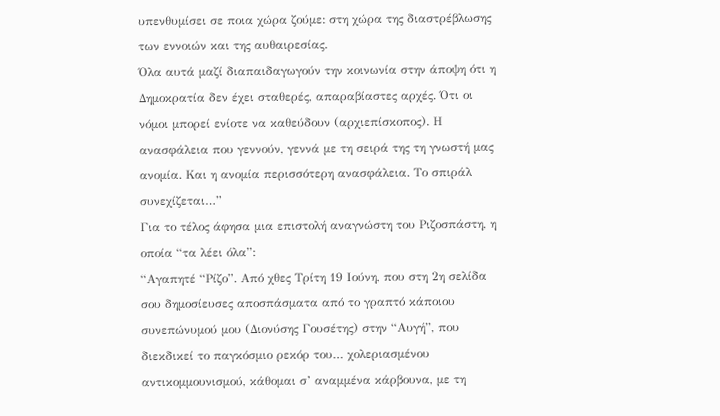υπενθυμίσει σε ποια χώρα ζούμε: στη χώρα της διαστρέβλωσης των εννοιών και της αυθαιρεσίας.
Όλα αυτά μαζί διαπαιδαγωγούν την κοινωνία στην άποψη ότι η Δημοκρατία δεν έχει σταθερές, απαραβίαστες αρχές. Ότι οι νόμοι μπορεί ενίοτε να καθεύδουν (αρχιεπίσκοπος). Η ανασφάλεια που γεννούν, γεννά με τη σειρά της τη γνωστή μας ανομία. Και η ανομία περισσότερη ανασφάλεια. Το σπιράλ συνεχίζεται…”
Για το τέλος άφησα μια επιστολή αναγνώστη του Ριζοσπάστη, η οποία “τα λέει όλα”:
“Αγαπητέ “Ρίζο”. Από χθες Τρίτη 19 Ιούνη, που στη 2η σελίδα σου δημοσίευσες αποσπάσματα από το γραπτό κάποιου συνεπώνυμού μου (Διονύσης Γουσέτης) στην “Αυγή”, που διεκδικεί το παγκόσμιο ρεκόρ του… χολεριασμένου αντικομμουνισμού, κάθομαι σ’ αναμμένα κάρβουνα, με τη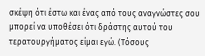σκέψη ότι έστω και ένας από τους αναγνώστες σου μπορεί να υποθέσει ότι δράστης αυτού του τερατουργήματος είμαι εγώ. (Τόσους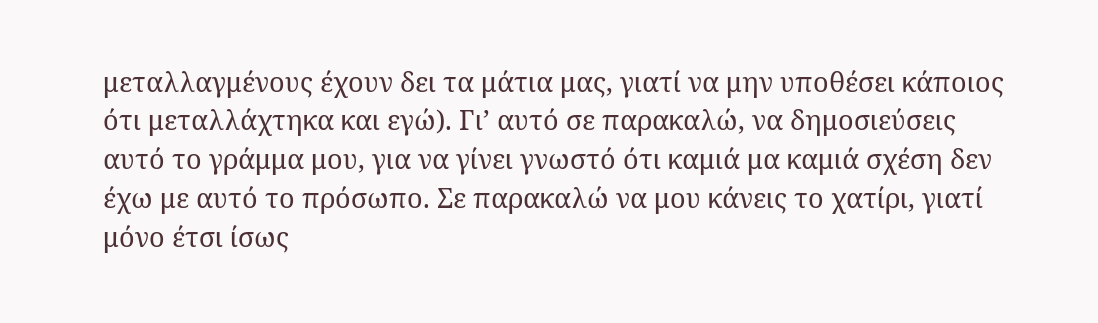μεταλλαγμένους έχουν δει τα μάτια μας, γιατί να μην υποθέσει κάποιος ότι μεταλλάχτηκα και εγώ). Γι’ αυτό σε παρακαλώ, να δημοσιεύσεις αυτό το γράμμα μου, για να γίνει γνωστό ότι καμιά μα καμιά σχέση δεν έχω με αυτό το πρόσωπο. Σε παρακαλώ να μου κάνεις το χατίρι, γιατί μόνο έτσι ίσως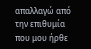απαλλαγώ από την επιθυμία που μου ήρθε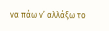να πάω ν’ αλλάξω το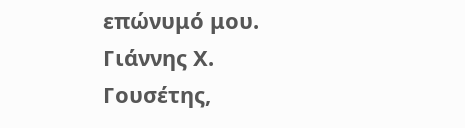επώνυμό μου. Γιάννης Χ. Γουσέτης,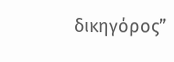δικηγόρος”